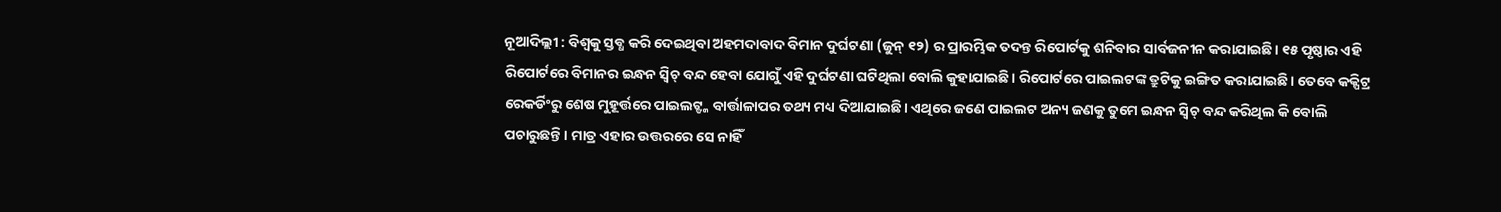ନୂଆଦିଲ୍ଲୀ : ବିଶ୍ବକୁ ସ୍ତବ୍ଧ କରି ଦେଇଥିବା ଅହମଦାବାଦ ବିମାନ ଦୁର୍ଘଟଣା (ଜୁନ୍ ୧୨) ର ପ୍ରାରମ୍ଭିକ ତଦନ୍ତ ରିପୋର୍ଟକୁ ଶନିବାର ସାର୍ବଜନୀନ କରାଯାଇଛି। ୧୫ ପୃଷ୍ଠାର ଏହି ରିପୋର୍ଟରେ ବିମାନର ଇନ୍ଧନ ସ୍ବିଚ୍ ବନ୍ଦ ହେବା ଯୋଗୁଁ ଏହି ଦୁର୍ଘଟଣା ଘଟିଥିଲା ବୋଲି କୁହାଯାଇଛି। ରିପୋର୍ଟରେ ପାଇଲଟଙ୍କ ତ୍ରୁଟିକୁ ଇଙ୍ଗିତ କରାଯାଇଛି। ତେବେ କକ୍ପିଟ୍ର ରେକର୍ଡିଂରୁ ଶେଷ ମୁହୂର୍ତ୍ତରେ ପାଇଲଟ୍ଙ୍କ ବାର୍ତ୍ତାଳାପର ତଥ୍ୟ ମଧ୍ୟ ଦିଆଯାଇଛି। ଏଥିରେ ଜଣେ ପାଇଲଟ ଅନ୍ୟ ଜଣକୁ ତୁମେ ଇନ୍ଧନ ସ୍ବିଚ୍ ବନ୍ଦ କରିଥିଲ କି ବୋଲି ପଚାରୁଛନ୍ତି। ମାତ୍ର ଏହାର ଉତ୍ତରରେ ସେ ନାହିଁ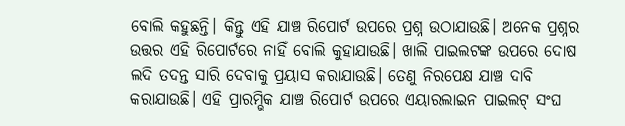ବୋଲି କହୁଛନ୍ତି। କିନ୍ତୁ ଏହି ଯାଞ୍ଚ ରିପୋର୍ଟ ଉପରେ ପ୍ରଶ୍ନ ଉଠାଯାଉଛି। ଅନେକ ପ୍ରଶ୍ନର ଉତ୍ତର ଏହି ରିପୋର୍ଟରେ ନାହିଁ ବୋଲି କୁହାଯାଉଛି। ଖାଲି ପାଇଲଟଙ୍କ ଉପରେ ଦୋଷ ଲଦି ତଦନ୍ତ ସାରି ଦେବାକୁ ପ୍ରୟାସ କରାଯାଉଛି। ତେଣୁ ନିରପେକ୍ଷ ଯାଞ୍ଚ ଦାବି କରାଯାଉଛି। ଏହି ପ୍ରାରମ୍ଭିକ ଯାଞ୍ଚ ରିପୋର୍ଟ ଉପରେ ଏୟାରଲାଇନ ପାଇଲଟ୍ ସଂଘ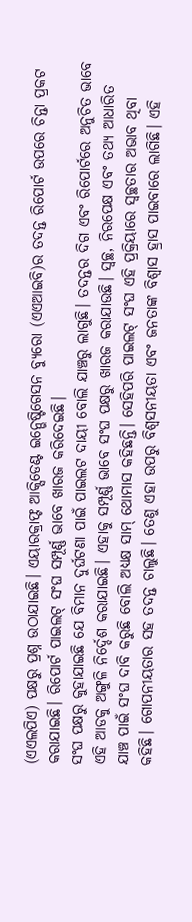(ଏଏଲପିଏ) ପକ୍ଷରୁ ପ୍ରଶ୍ନ ଉଠାଯାଇଛି। ଏୟାରକ୍ରାଫ୍ଟ ଆକ୍ସିଡେଣ୍ଟ ଇନ୍ଭେଷ୍ଟିଗେସନ ବ୍ୟୁରୋ (ଏଏଆଇବି)ର ତଦନ୍ତ ରିପୋର୍ଟ ଉପରେ ଚିନ୍ତା ପ୍ରକଟ କରାଯାଇଛି। ରିପୋର୍ଟ ପାଇଲଟ୍ ସଂଘ ସମ୍ପୂର୍ଣ୍ଣ ଭାବେ ଖାରଜ କରିଦେଇଛି।
ସଂଘ ପକ୍ଷରୁ କୁହାଯାଇଛି ଯେ ବିମାନ ଦୁର୍ଘଟଣା ପାଇଁ ପାଇଲଟ ଦାୟୀ ବୋଲି ଯାଞ୍ଚରୁ ଲାଗୁଛି। ତଦନ୍ତର ଦିଗ ଏବଂ ରିପୋର୍ଟରେ ଅନୁଚିତ ଭାବେ ଏହି ଆଡକୁ ଅଙ୍ଗୁଳି ନିର୍ଦ୍ଦେଶ କରାଯାଇଛି। ଏହାକୁ ସମ୍ପୂର୍ଣ୍ଣ ଭାବେ ସଂଘ ପକ୍ଷରୁ ଖାରଜ କରାଯାଉଛି। ସ୍ବଚ୍ଛ, ନିରପେକ୍ଷ ଏବଂ ତଥ୍ୟ ଆଧାରିତ ଯାଞ୍ଚ ପାଇଁ ସଂଘ ଦାବି କରୁଛି ବୋଲି ଅଧ୍ୟକ୍ଷ ସାମ୍ ଥୋମାସ କହିଛନ୍ତି। ସେହିପରି ପାଇଲଟ୍ ସଂଘ ଏହି ପ୍ରକ୍ରିୟାରେ ସ୍ବଚ୍ଛତାର ଅଭାବ ଥିବା କହିଛି। ଗୋପନୀୟତାର ସହ ତଦନ୍ତ ଚାଲୁଛି। ତେଣୁ ଏହା ଉପରୁ ବିଶ୍ବସନୀୟତା ଏବଂ ଜନତାଙ୍କ ବିଶ୍ବାସ ହ୍ରାସ ପାଇବାରେ ଲାଗିଛି। ଏହି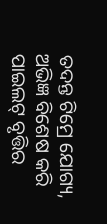ତଦନ୍ତ ଟିମ୍ରେ ଯୋଗ୍ୟ, ଅଭିଜ୍ଞ ବିଶେଷ କରି ପାଇଲଟ୍ ବୃତ୍ତିର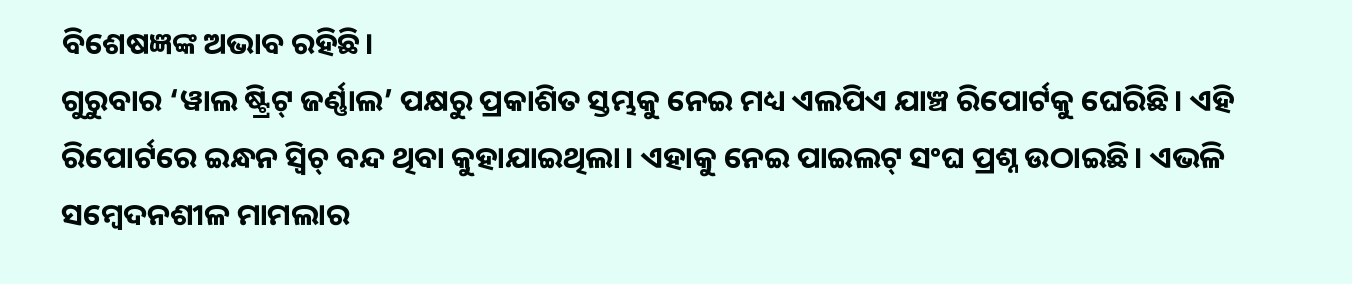ବିଶେଷଜ୍ଞଙ୍କ ଅଭାବ ରହିଛି।
ଗୁରୁବାର ‘ୱାଲ ଷ୍ଟ୍ରିଟ୍ ଜର୍ଣ୍ଣାଲ’ ପକ୍ଷରୁ ପ୍ରକାଶିତ ସ୍ତମ୍ଭକୁ ନେଇ ମଧ୍ୟ ଏଲପିଏ ଯାଞ୍ଚ ରିପୋର୍ଟକୁ ଘେରିଛି। ଏହି ରିପୋର୍ଟରେ ଇନ୍ଧନ ସ୍ବିଚ୍ ବନ୍ଦ ଥିବା କୁହାଯାଇଥିଲା। ଏହାକୁ ନେଇ ପାଇଲଟ୍ ସଂଘ ପ୍ରଶ୍ନ ଉଠାଇଛି। ଏଭଳି ସମ୍ବେଦନଶୀଳ ମାମଲାର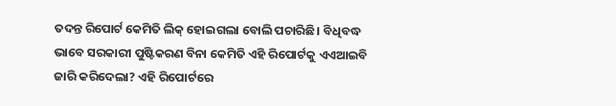ତଦନ୍ତ ରିପୋର୍ଟ କେମିତି ଲିକ୍ ହୋଇଗଲା ବୋଲି ପଚାରିଛି। ବିଧିବଦ୍ଧ ଭାବେ ସରକାରୀ ପୁଷ୍ଟିକରଣ ବିନା କେମିତି ଏହି ରିପୋର୍ଟକୁ ଏଏଆଇବି ଜାରି କରିଦେଲା? ଏହି ରିପୋର୍ଟରେ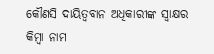କୌଣସି ଦାୟିତ୍ବବାନ ଅଧିକାରୀଙ୍କ ସ୍ବାକ୍ଷର କିମ୍ବା ନାମ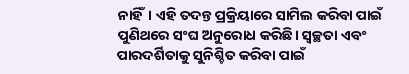ନାହିଁ। ଏହି ତଦନ୍ତ ପ୍ରକ୍ରିୟାରେ ସାମିଲ କରିବା ପାଇଁ ପୁଣିଥରେ ସଂଘ ଅନୁରୋଧ କରିଛି। ସ୍ବଚ୍ଛତା ଏବଂ ପାରଦର୍ଶିତାକୁ ସୁନିଶ୍ଚିତ କରିବା ପାଇଁ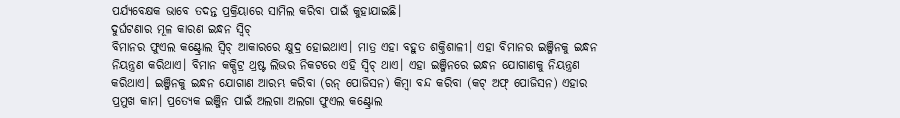ପର୍ଯ୍ୟବେକ୍ଷକ ଭାବେ ତଦନ୍ତ ପ୍ରକ୍ରିୟାରେ ସାମିଲ କରିବା ପାଇଁ କୁହାଯାଇଛି।
ଦୁର୍ଘଟଣାର ମୂଳ କାରଣ ଇନ୍ଧନ ସ୍ବିଚ୍
ବିମାନର ଫୁଏଲ କଣ୍ଟ୍ରୋଲ ସ୍ବିଚ୍ ଆକାରରେ କ୍ଷୁଦ୍ର ହୋଇଥାଏ। ମାତ୍ର ଏହା ବହୁତ ଶକ୍ତିଶାଳୀ। ଏହା ବିମାନର ଇଞ୍ଜିନକୁ ଇନ୍ଧନ ନିୟନ୍ତ୍ରଣ କରିଥାଏ। ବିମାନ କକ୍ପିଟ୍ର ଥ୍ରଷ୍ଟ ଲିଭର ନିକଟରେ ଏହି ସ୍ବିଚ୍ ଥାଏ। ଏହା ଇଞ୍ଜିନରେ ଇନ୍ଧନ ଯୋଗାଣକୁ ନିୟନ୍ତ୍ରଣ କରିଥାଏ। ଇଞ୍ଜିନକୁ ଇନ୍ଧନ ଯୋଗାଣ ଆରମ୍ଭ କରିବା (ରନ୍ ପୋଜିସନ) କିମ୍ବା ବନ୍ଦ କରିବା (କଟ୍ ଅଫ୍ ପୋଜିସନ) ଏହାର ପ୍ରମୁଖ କାମ। ପ୍ରତ୍ୟେକ ଇଞ୍ଜିନ ପାଇଁ ଅଲଗା ଅଲଗା ଫୁଏଲ କଣ୍ଟ୍ରୋଲ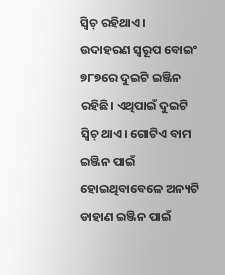ସ୍ବିଚ୍ ରହିଥାଏ।
ଉଦାହରଣ ସ୍ବରୂପ ବୋଇଂ ୭୮୭ରେ ଦୁଇଟି ଇଞ୍ଜିନ ରହିଛି। ଏଥିପାଇଁ ଦୁଇଟି ସ୍ବିଚ୍ ଥାଏ। ଗୋଟିଏ ବାମ ଇଞ୍ଜିନ ପାଇଁ ହୋଇଥିବାବେଳେ ଅନ୍ୟଟି ଡାହାଣ ଇଞ୍ଜିନ ପାଇଁ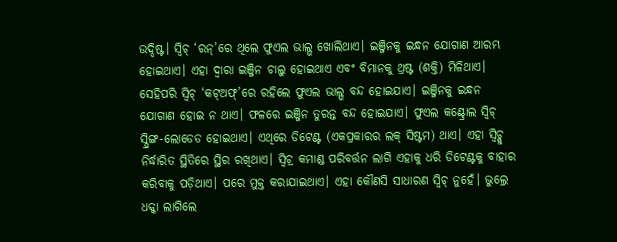ଉଦ୍ଦିଷ୍ଟ। ସ୍ବିଚ୍ ‘ରନ୍’ରେ ଥିଲେ ଫୁଏଲ ଭାଲ୍ଭ ଖୋଲିଥାଏ। ଇଞ୍ଜିନକୁ ଇନ୍ଧନ ଯୋଗାଣ ଆରମ୍ଭ ହୋଇଥାଏ। ଏହା ଦ୍ବାରା ଇଞ୍ଜିନ ଚାଲୁ ହୋଇଥାଏ ଏବଂ ବିମାନକୁ ଥ୍ରଷ୍ଟ (ଶକ୍ତି) ମିଳିଥାଏ।
ସେହିପରି ସ୍ବିଚ୍ ‘କଟ୍ଅଫ୍’ରେ ରହିଲେ ଫୁଏଲ ଭାଲ୍ଭ ବନ୍ଦ ହୋଇଯାଏ। ଇଞ୍ଜିନକୁ ଇନ୍ଧନ ଯୋଗାଣ ହୋଇ ନ ଥାଏ। ଫଳରେ ଇଞ୍ଜିନ ତୁରନ୍ତ ବନ୍ଦ ହୋଇଯାଏ। ଫୁଏଲ କଣ୍ଟ୍ରୋଲ ସ୍ବିଚ୍ ସ୍ପ୍ରିଙ୍ଗ-ଲୋଡେଡ ହୋଇଥାଏ। ଏଥିରେ ଡିଟେଣ୍ଟ (ଏକପ୍ରକାରର ଲକ୍ ସିଷ୍ଟମ) ଥାଏ। ଏହା ସ୍ବିଚ୍କୁ ନିର୍ଦ୍ଧାରିତ ସ୍ଥିତିରେ ସ୍ଥିର ରଖିଥାଏ। ସ୍ବିଚ୍ର କମାଣ୍ଡ ପରିବର୍ତ୍ତନ ଲାଗି ଏହାକୁ ଧରି ଡିଟେଣ୍ଟକୁ ବାହାର କରିବାକୁ ପଡ଼ିଥାଏ। ପରେ ମୁକ୍ତ କରାଯାଇଥାଏ। ଏହା କୌଣସି ସାଧାରଣ ସ୍ବିଚ୍ ନୁହେଁ। ଭୁଲ୍ରେ ଧକ୍କା ଲାଗିଲେ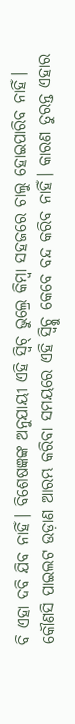ବି ଏହା ଦବି ଯିବ ନାହିଁ। ବିଶେଷଜ୍ଞଙ୍କ ଅନୁଯାୟୀ ଏହି ସ୍ବିଚ୍ ଭୁଲ୍ରେ କିମ୍ବା ସହଜରେ ଚାଲୁ ହୋଇପାରିବ ନାହିଁ। କୌଣସି ପାଇଲଟ ଉଡ଼ାଣ ଆରମ୍ଭ କରିବା ସମୟରେ ଏହି ସ୍ବିଚ୍କୁ କେବେ ବନ୍ଦ କରିବ ନାହିଁ। କାରଣ ତୁରନ୍ତ ଏହାର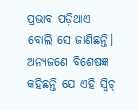ପ୍ରଭାବ ପଡ଼ିଥାଏ ବୋଲି ସେ ଜାଣିଛନ୍ତି। ଅନ୍ୟଜଣେ ବିଶେଷଜ୍ଞ କହିଛନ୍ତି ଯେ ଏହି ସ୍ବିଚ୍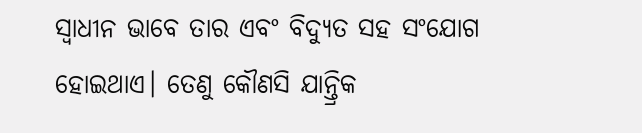ସ୍ବାଧୀନ ଭାବେ ତାର ଏବଂ ବିଦ୍ୟୁତ ସହ ସଂଯୋଗ ହୋଇଥାଏ। ତେଣୁ କୌଣସି ଯାନ୍ତ୍ରିକ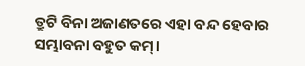ତ୍ରୁଟି ବିନା ଅଜାଣତରେ ଏହା ବନ୍ଦ ହେବାର ସମ୍ଭାବନା ବହୁତ କମ୍।